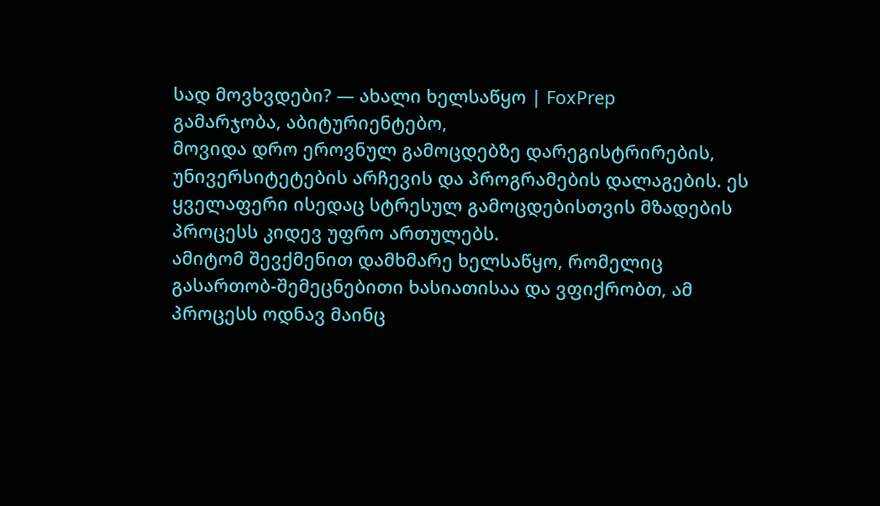სად მოვხვდები? — ახალი ხელსაწყო | FoxPrep
გამარჯობა, აბიტურიენტებო,
მოვიდა დრო ეროვნულ გამოცდებზე დარეგისტრირების, უნივერსიტეტების არჩევის და პროგრამების დალაგების. ეს ყველაფერი ისედაც სტრესულ გამოცდებისთვის მზადების პროცესს კიდევ უფრო ართულებს.
ამიტომ შევქმენით დამხმარე ხელსაწყო, რომელიც გასართობ-შემეცნებითი ხასიათისაა და ვფიქრობთ, ამ პროცესს ოდნავ მაინც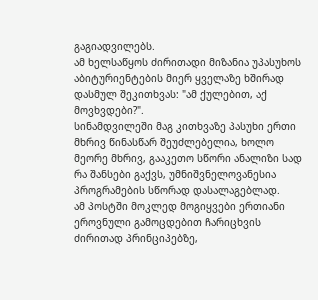გაგიადვილებს.
ამ ხელსაწყოს ძირითადი მიზანია უპასუხოს აბიტურიენტების მიერ ყველაზე ხშირად დასმულ შეკითხვას: "ამ ქულებით, აქ მოვხვდები?".
სინამდვილეში მაგ კითხვაზე პასუხი ერთი მხრივ წინასწარ შეუძლებელია, ხოლო მეორე მხრივ, გააკეთო სწორი ანალიზი სად რა შანსები გაქვს, უმნიშვნელოვანესია პროგრამების სწორად დასალაგებლად.
ამ პოსტში მოკლედ მოგიყვები ერთიანი ეროვნული გამოცდებით ჩარიცხვის ძირითად პრინციპებზე,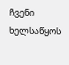ჩვენი ხელსაწყოს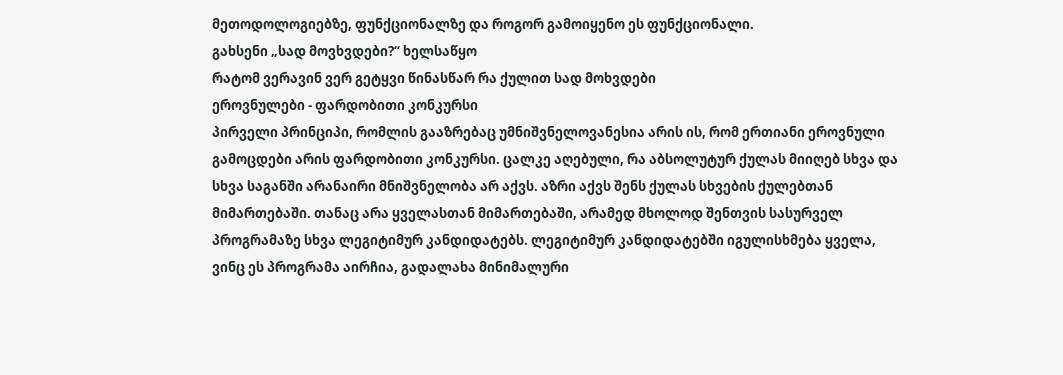მეთოდოლოგიებზე, ფუნქციონალზე და როგორ გამოიყენო ეს ფუნქციონალი.
გახსენი „სად მოვხვდები?“ ხელსაწყო
რატომ ვერავინ ვერ გეტყვი წინასწარ რა ქულით სად მოხვდები
ეროვნულები - ფარდობითი კონკურსი
პირველი პრინციპი, რომლის გააზრებაც უმნიშვნელოვანესია არის ის, რომ ერთიანი ეროვნული გამოცდები არის ფარდობითი კონკურსი. ცალკე აღებული, რა აბსოლუტურ ქულას მიიღებ სხვა და სხვა საგანში არანაირი მნიშვნელობა არ აქვს. აზრი აქვს შენს ქულას სხვების ქულებთან მიმართებაში. თანაც არა ყველასთან მიმართებაში, არამედ მხოლოდ შენთვის სასურველ პროგრამაზე სხვა ლეგიტიმურ კანდიდატებს. ლეგიტიმურ კანდიდატებში იგულისხმება ყველა, ვინც ეს პროგრამა აირჩია, გადალახა მინიმალური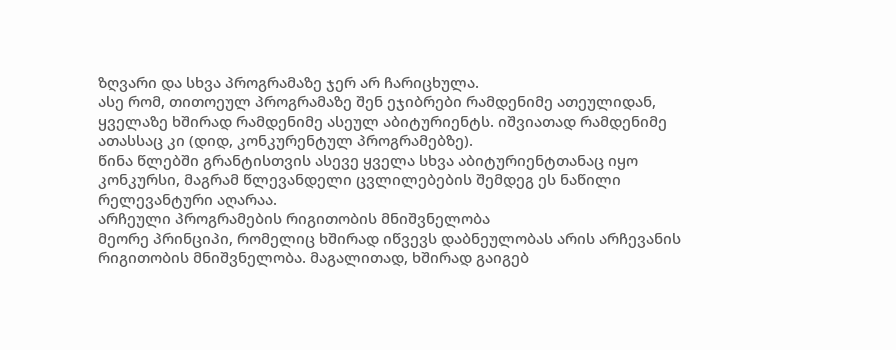ზღვარი და სხვა პროგრამაზე ჯერ არ ჩარიცხულა.
ასე რომ, თითოეულ პროგრამაზე შენ ეჯიბრები რამდენიმე ათეულიდან, ყველაზე ხშირად რამდენიმე ასეულ აბიტურიენტს. იშვიათად რამდენიმე ათასსაც კი (დიდ, კონკურენტულ პროგრამებზე).
წინა წლებში გრანტისთვის ასევე ყველა სხვა აბიტურიენტთანაც იყო კონკურსი, მაგრამ წლევანდელი ცვლილებების შემდეგ ეს ნაწილი რელევანტური აღარაა.
არჩეული პროგრამების რიგითობის მნიშვნელობა
მეორე პრინციპი, რომელიც ხშირად იწვევს დაბნეულობას არის არჩევანის რიგითობის მნიშვნელობა. მაგალითად, ხშირად გაიგებ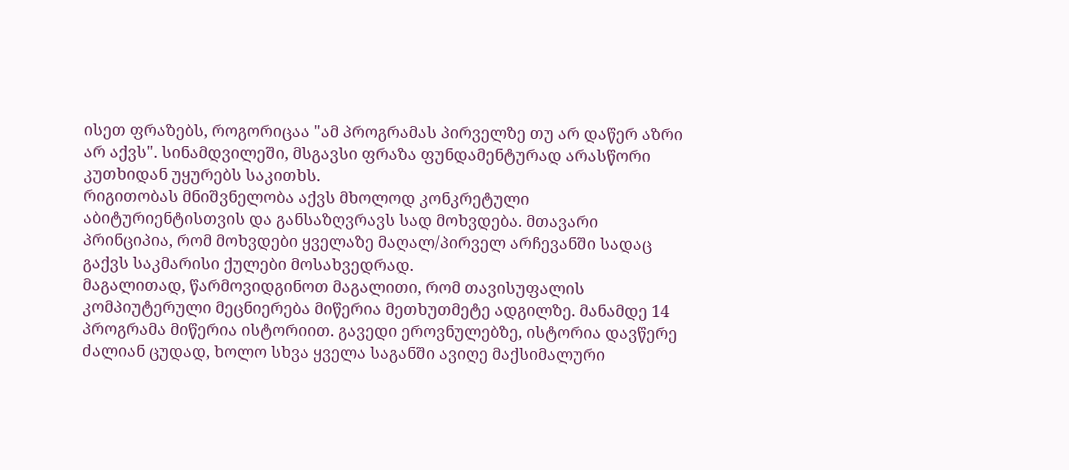ისეთ ფრაზებს, როგორიცაა "ამ პროგრამას პირველზე თუ არ დაწერ აზრი არ აქვს". სინამდვილეში, მსგავსი ფრაზა ფუნდამენტურად არასწორი კუთხიდან უყურებს საკითხს.
რიგითობას მნიშვნელობა აქვს მხოლოდ კონკრეტული აბიტურიენტისთვის და განსაზღვრავს სად მოხვდება. მთავარი პრინციპია, რომ მოხვდები ყველაზე მაღალ/პირველ არჩევანში სადაც გაქვს საკმარისი ქულები მოსახვედრად.
მაგალითად, წარმოვიდგინოთ მაგალითი, რომ თავისუფალის კომპიუტერული მეცნიერება მიწერია მეთხუთმეტე ადგილზე. მანამდე 14 პროგრამა მიწერია ისტორიით. გავედი ეროვნულებზე, ისტორია დავწერე ძალიან ცუდად, ხოლო სხვა ყველა საგანში ავიღე მაქსიმალური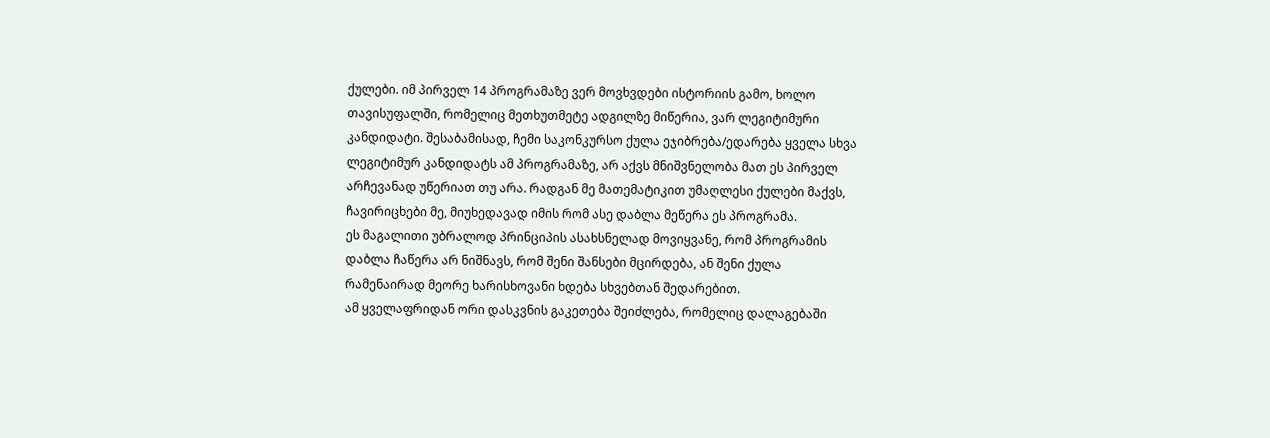ქულები. იმ პირველ 14 პროგრამაზე ვერ მოვხვდები ისტორიის გამო, ხოლო თავისუფალში, რომელიც მეთხუთმეტე ადგილზე მიწერია, ვარ ლეგიტიმური კანდიდატი. შესაბამისად, ჩემი საკონკურსო ქულა ეჯიბრება/ედარება ყველა სხვა ლეგიტიმურ კანდიდატს ამ პროგრამაზე, არ აქვს მნიშვნელობა მათ ეს პირველ არჩევანად უწერიათ თუ არა. რადგან მე მათემატიკით უმაღლესი ქულები მაქვს, ჩავირიცხები მე, მიუხედავად იმის რომ ასე დაბლა მეწერა ეს პროგრამა.
ეს მაგალითი უბრალოდ პრინციპის ასახსნელად მოვიყვანე, რომ პროგრამის დაბლა ჩაწერა არ ნიშნავს, რომ შენი შანსები მცირდება, ან შენი ქულა რამენაირად მეორე ხარისხოვანი ხდება სხვებთან შედარებით.
ამ ყველაფრიდან ორი დასკვნის გაკეთება შეიძლება, რომელიც დალაგებაში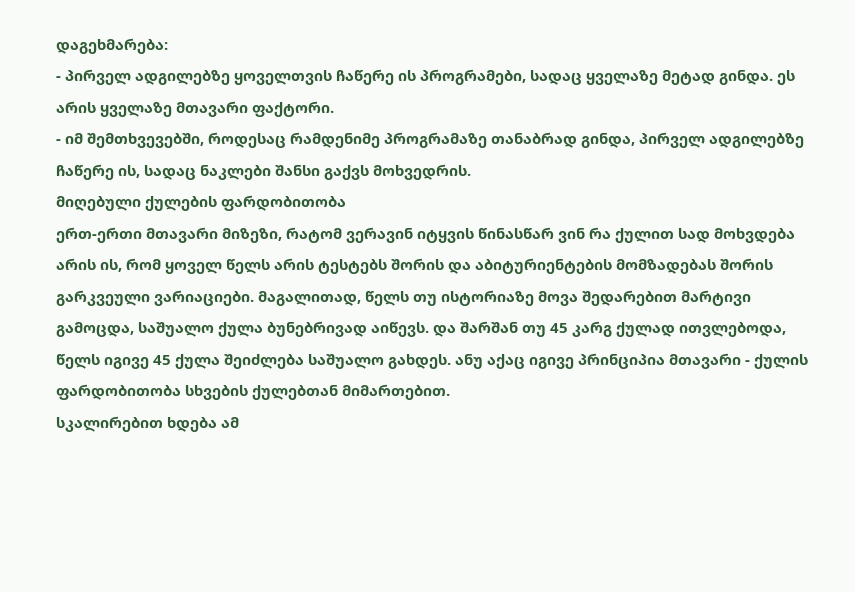დაგეხმარება:
- პირველ ადგილებზე ყოველთვის ჩაწერე ის პროგრამები, სადაც ყველაზე მეტად გინდა. ეს არის ყველაზე მთავარი ფაქტორი.
- იმ შემთხვევებში, როდესაც რამდენიმე პროგრამაზე თანაბრად გინდა, პირველ ადგილებზე ჩაწერე ის, სადაც ნაკლები შანსი გაქვს მოხვედრის.
მიღებული ქულების ფარდობითობა
ერთ-ერთი მთავარი მიზეზი, რატომ ვერავინ იტყვის წინასწარ ვინ რა ქულით სად მოხვდება არის ის, რომ ყოველ წელს არის ტესტებს შორის და აბიტურიენტების მომზადებას შორის გარკვეული ვარიაციები. მაგალითად, წელს თუ ისტორიაზე მოვა შედარებით მარტივი გამოცდა, საშუალო ქულა ბუნებრივად აიწევს. და შარშან თუ 45 კარგ ქულად ითვლებოდა, წელს იგივე 45 ქულა შეიძლება საშუალო გახდეს. ანუ აქაც იგივე პრინციპია მთავარი - ქულის ფარდობითობა სხვების ქულებთან მიმართებით.
სკალირებით ხდება ამ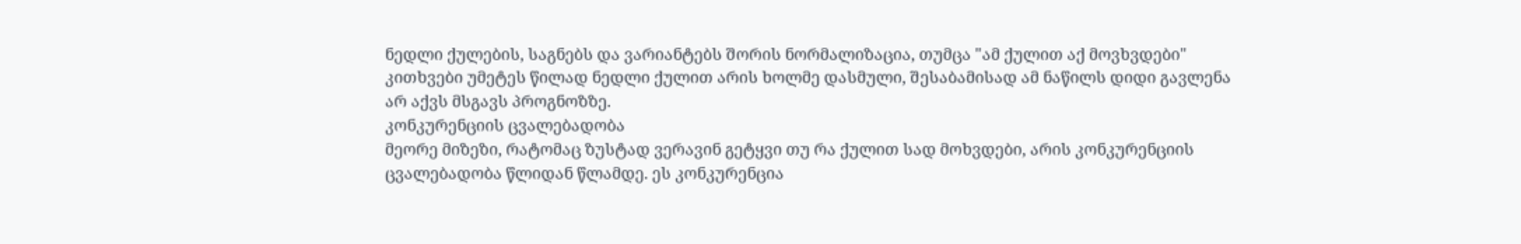ნედლი ქულების, საგნებს და ვარიანტებს შორის ნორმალიზაცია, თუმცა "ამ ქულით აქ მოვხვდები" კითხვები უმეტეს წილად ნედლი ქულით არის ხოლმე დასმული, შესაბამისად ამ ნაწილს დიდი გავლენა არ აქვს მსგავს პროგნოზზე.
კონკურენციის ცვალებადობა
მეორე მიზეზი, რატომაც ზუსტად ვერავინ გეტყვი თუ რა ქულით სად მოხვდები, არის კონკურენციის ცვალებადობა წლიდან წლამდე. ეს კონკურენცია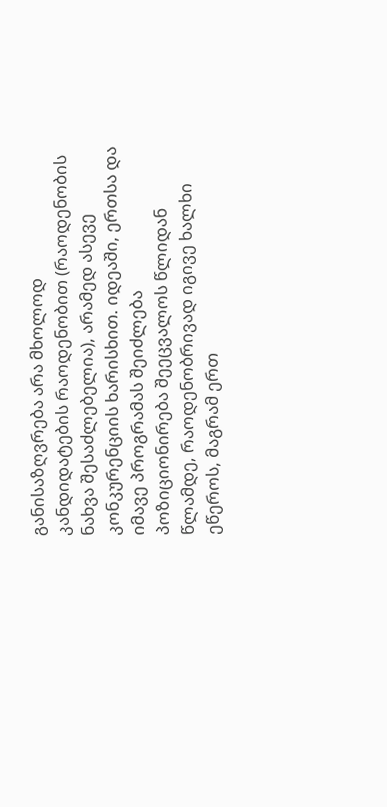განისაზღვრება არა მხოლოდ კანდიდატების რაოდენობით (რაოდენობის ნახვა შესაძლებელია), არამედ ასევე კონკურენციის ხარისხით. იდეაში, ერთსა და იმავე პროგრამას შეიძლება პოზიციონირება შეეცვალოს წლიდან წლამდე, რაოდენობრივად იგივე ხალხი ეწეროს, მაგრამ ერთ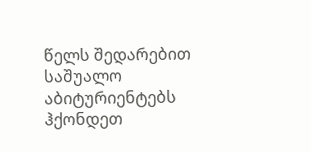წელს შედარებით საშუალო აბიტურიენტებს ჰქონდეთ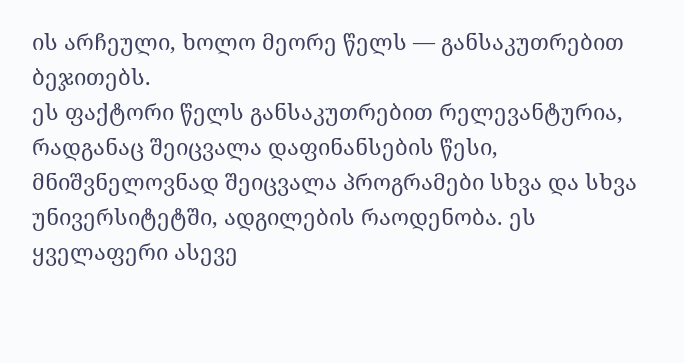ის არჩეული, ხოლო მეორე წელს — განსაკუთრებით ბეჯითებს.
ეს ფაქტორი წელს განსაკუთრებით რელევანტურია, რადგანაც შეიცვალა დაფინანსების წესი, მნიშვნელოვნად შეიცვალა პროგრამები სხვა და სხვა უნივერსიტეტში, ადგილების რაოდენობა. ეს ყველაფერი ასევე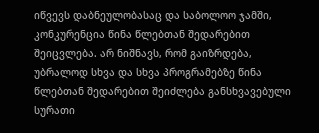იწვევს დაბნეულობასაც და საბოლოო ჯამში, კონკურენცია წინა წლებთან შედარებით შეიცვლება. არ ნიშნავს, რომ გაიზრდება, უბრალოდ სხვა და სხვა პროგრამებზე წინა წლებთან შედარებით შეიძლება განსხვავებული სურათი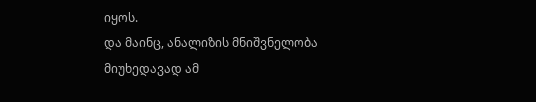იყოს.
და მაინც, ანალიზის მნიშვნელობა
მიუხედავად ამ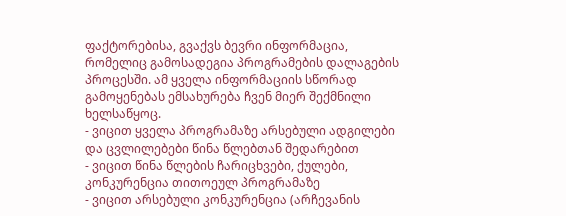ფაქტორებისა, გვაქვს ბევრი ინფორმაცია, რომელიც გამოსადეგია პროგრამების დალაგების პროცესში. ამ ყველა ინფორმაციის სწორად გამოყენებას ემსახურება ჩვენ მიერ შექმნილი ხელსაწყოც.
- ვიცით ყველა პროგრამაზე არსებული ადგილები და ცვლილებები წინა წლებთან შედარებით
- ვიცით წინა წლების ჩარიცხვები, ქულები, კონკურენცია თითოეულ პროგრამაზე
- ვიცით არსებული კონკურენცია (არჩევანის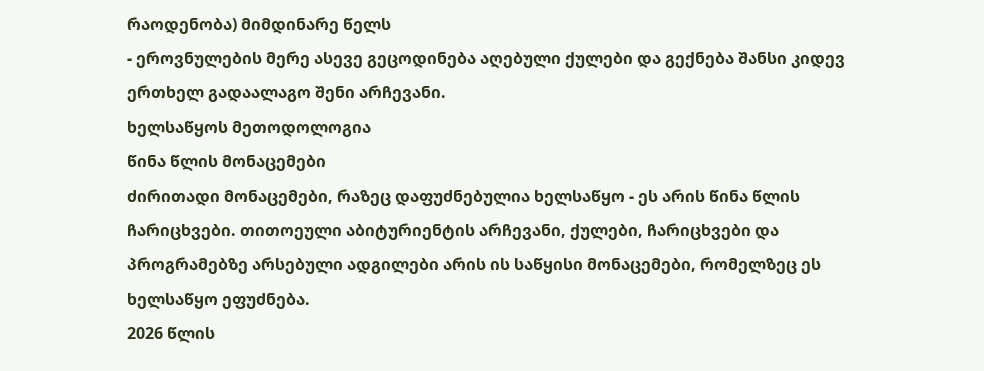რაოდენობა) მიმდინარე წელს
- ეროვნულების მერე ასევე გეცოდინება აღებული ქულები და გექნება შანსი კიდევ ერთხელ გადაალაგო შენი არჩევანი.
ხელსაწყოს მეთოდოლოგია
წინა წლის მონაცემები
ძირითადი მონაცემები, რაზეც დაფუძნებულია ხელსაწყო - ეს არის წინა წლის ჩარიცხვები. თითოეული აბიტურიენტის არჩევანი, ქულები, ჩარიცხვები და პროგრამებზე არსებული ადგილები არის ის საწყისი მონაცემები, რომელზეც ეს ხელსაწყო ეფუძნება.
2026 წლის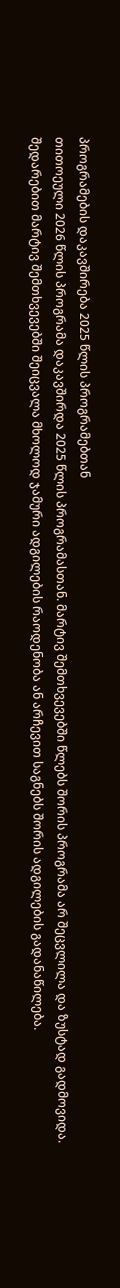პროგრამების დაკავშირება 2025 წლის პროგრამებთან
თითოეული 2026 წლის პროგრამა დაკავშირდა 2025 წლის პროგრამასთან. მარტივ შემთხვევებში წლებს შორის პროგრამა არ შეცვლილა და ზუსტად გადმოვიდა. შედარებით მარტივ შემთხვევებში შეიცვალა მხოლოდ ჯამური ადგილების რაოდენობა ან არჩევით საგნებს შორის ადგილების გადანაწილება.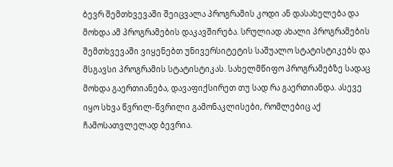ბევრ შემთხვევაში შეიცვალა პროგრამის კოდი ან დასახელება და მოხდა ამ პროგრამების დაკავშირება. სრულიად ახალი პროგრამების შემთხვევაში ვიყენებთ უნივერსიტეტის საშუალო სტატისტიკებს და მსგავსი პროგრამის სტატისტიკას. სახელმწიფო პროგრამებზე სადაც მოხდა გაერთიანება, დავაფიქსირეთ თუ სად რა გაერთიანდა. ასევე იყო სხვა წვრილ-წვრილი გამონაკლისები, რომლებიც აქ ჩამოსათვლელად ბევრია.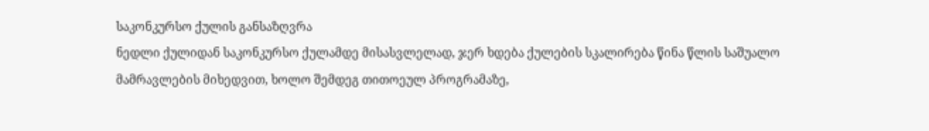საკონკურსო ქულის განსაზღვრა
ნედლი ქულიდან საკონკურსო ქულამდე მისასვლელად, ჯერ ხდება ქულების სკალირება წინა წლის საშუალო მამრავლების მიხედვით, ხოლო შემდეგ თითოეულ პროგრამაზე,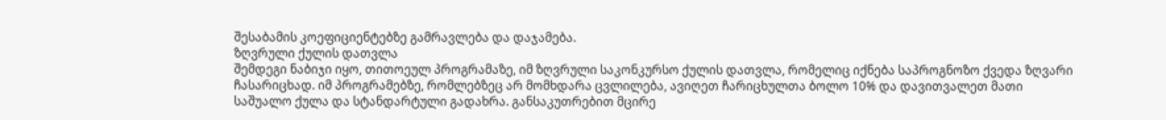შესაბამის კოეფიციენტებზე გამრავლება და დაჯამება.
ზღვრული ქულის დათვლა
შემდეგი ნაბიჯი იყო, თითოეულ პროგრამაზე, იმ ზღვრული საკონკურსო ქულის დათვლა, რომელიც იქნება საპროგნოზო ქვედა ზღვარი ჩასარიცხად. იმ პროგრამებზე, რომლებზეც არ მომხდარა ცვლილება, ავიღეთ ჩარიცხულთა ბოლო 10% და დავითვალეთ მათი საშუალო ქულა და სტანდარტული გადახრა. განსაკუთრებით მცირე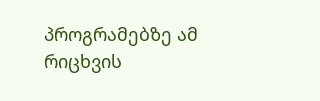პროგრამებზე ამ რიცხვის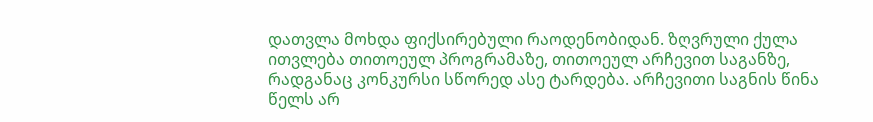დათვლა მოხდა ფიქსირებული რაოდენობიდან. ზღვრული ქულა ითვლება თითოეულ პროგრამაზე, თითოეულ არჩევით საგანზე, რადგანაც კონკურსი სწორედ ასე ტარდება. არჩევითი საგნის წინა წელს არ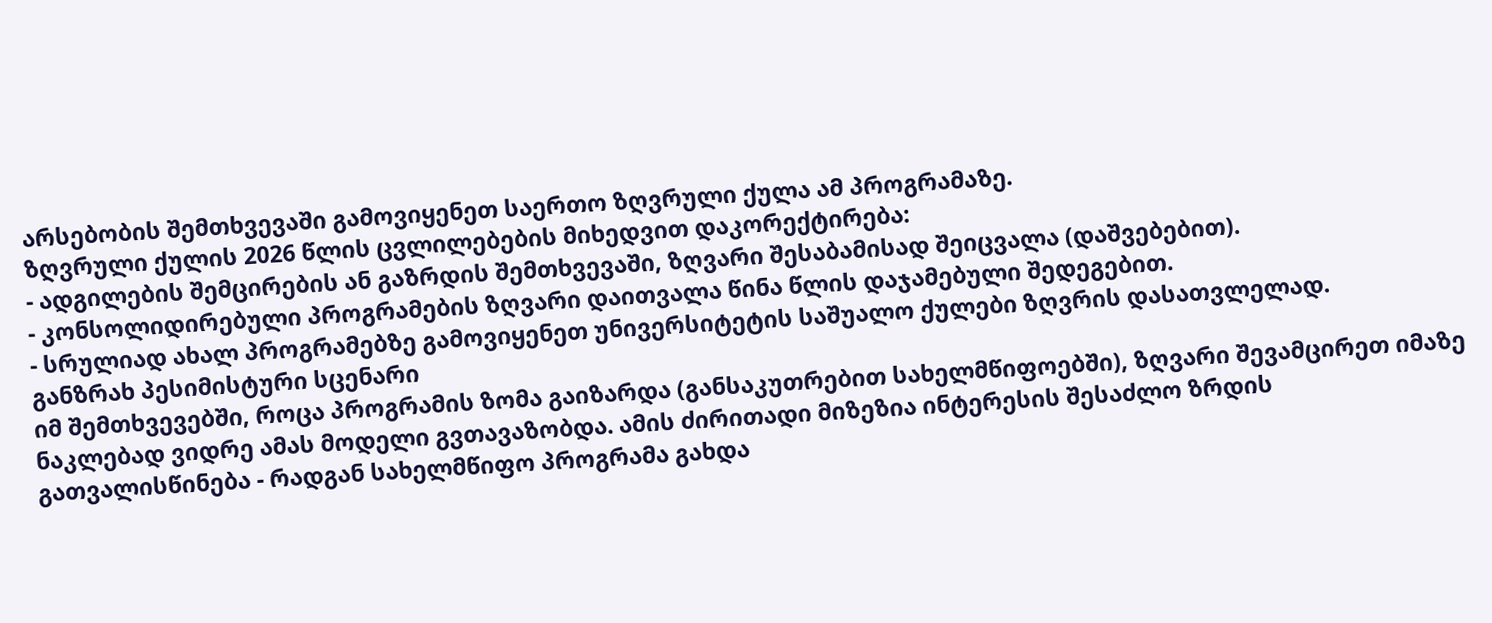არსებობის შემთხვევაში გამოვიყენეთ საერთო ზღვრული ქულა ამ პროგრამაზე.
ზღვრული ქულის 2026 წლის ცვლილებების მიხედვით დაკორექტირება:
- ადგილების შემცირების ან გაზრდის შემთხვევაში, ზღვარი შესაბამისად შეიცვალა (დაშვებებით).
- კონსოლიდირებული პროგრამების ზღვარი დაითვალა წინა წლის დაჯამებული შედეგებით.
- სრულიად ახალ პროგრამებზე გამოვიყენეთ უნივერსიტეტის საშუალო ქულები ზღვრის დასათვლელად.
განზრახ პესიმისტური სცენარი
იმ შემთხვევებში, როცა პროგრამის ზომა გაიზარდა (განსაკუთრებით სახელმწიფოებში), ზღვარი შევამცირეთ იმაზე ნაკლებად ვიდრე ამას მოდელი გვთავაზობდა. ამის ძირითადი მიზეზია ინტერესის შესაძლო ზრდის გათვალისწინება - რადგან სახელმწიფო პროგრამა გახდა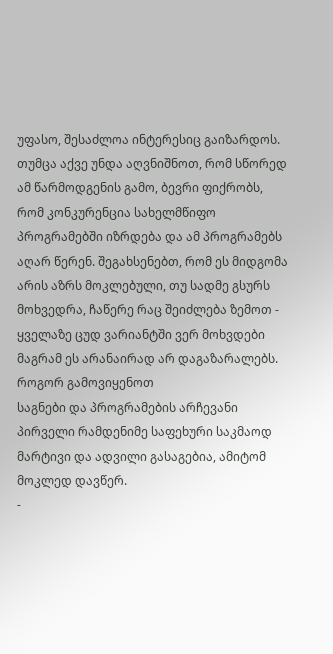უფასო, შესაძლოა ინტერესიც გაიზარდოს. თუმცა აქვე უნდა აღვნიშნოთ, რომ სწორედ ამ წარმოდგენის გამო, ბევრი ფიქრობს, რომ კონკურენცია სახელმწიფო პროგრამებში იზრდება და ამ პროგრამებს აღარ წერენ. შეგახსენებთ, რომ ეს მიდგომა არის აზრს მოკლებული, თუ სადმე გსურს მოხვედრა, ჩაწერე რაც შეიძლება ზემოთ - ყველაზე ცუდ ვარიანტში ვერ მოხვდები მაგრამ ეს არანაირად არ დაგაზარალებს.
როგორ გამოვიყენოთ
საგნები და პროგრამების არჩევანი
პირველი რამდენიმე საფეხური საკმაოდ მარტივი და ადვილი გასაგებია, ამიტომ მოკლედ დავწერ.
-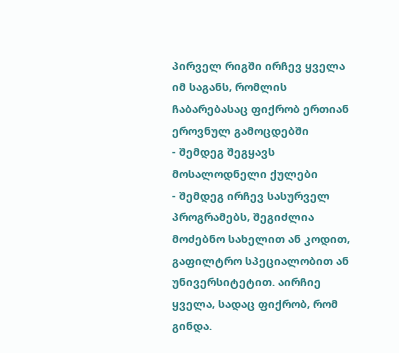პირველ რიგში ირჩევ ყველა იმ საგანს, რომლის ჩაბარებასაც ფიქრობ ერთიან ეროვნულ გამოცდებში
- შემდეგ შეგყავს მოსალოდნელი ქულები
- შემდეგ ირჩევ სასურველ პროგრამებს, შეგიძლია მოძებნო სახელით ან კოდით, გაფილტრო სპეციალობით ან უნივერსიტეტით. აირჩიე ყველა, სადაც ფიქრობ, რომ გინდა.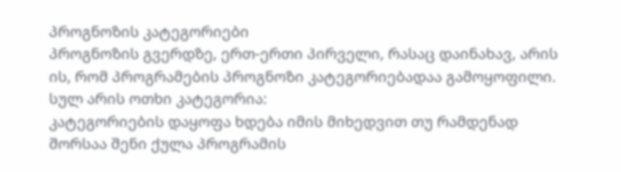პროგნოზის კატეგორიები
პროგნოზის გვერდზე, ერთ-ერთი პირველი, რასაც დაინახავ, არის ის, რომ პროგრამების პროგნოზი კატეგორიებადაა გამოყოფილი. სულ არის ოთხი კატეგორია:
კატეგორიების დაყოფა ხდება იმის მიხედვით თუ რამდენად შორსაა შენი ქულა პროგრამის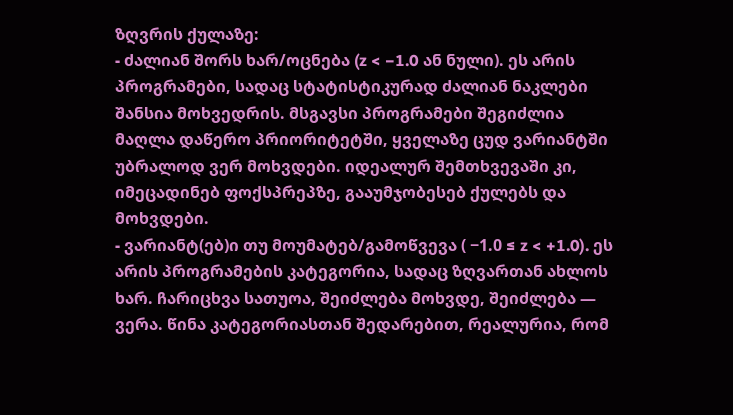ზღვრის ქულაზე:
- ძალიან შორს ხარ/ოცნება (z < −1.0 ან ნული). ეს არის პროგრამები, სადაც სტატისტიკურად ძალიან ნაკლები შანსია მოხვედრის. მსგავსი პროგრამები შეგიძლია მაღლა დაწერო პრიორიტეტში, ყველაზე ცუდ ვარიანტში უბრალოდ ვერ მოხვდები. იდეალურ შემთხვევაში კი, იმეცადინებ ფოქსპრეპზე, გააუმჯობესებ ქულებს და მოხვდები.
- ვარიანტ(ებ)ი თუ მოუმატებ/გამოწვევა ( −1.0 ≤ z < +1.0). ეს არის პროგრამების კატეგორია, სადაც ზღვართან ახლოს ხარ. ჩარიცხვა სათუოა, შეიძლება მოხვდე, შეიძლება — ვერა. წინა კატეგორიასთან შედარებით, რეალურია, რომ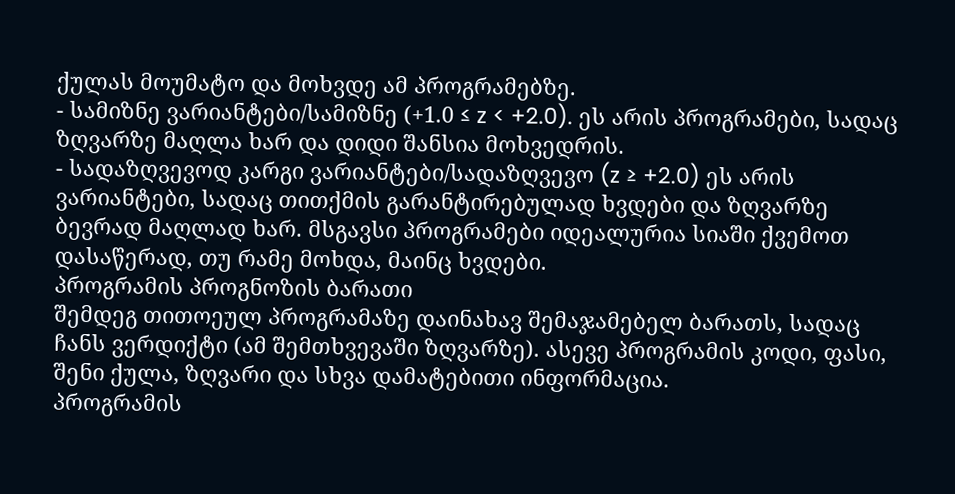ქულას მოუმატო და მოხვდე ამ პროგრამებზე.
- სამიზნე ვარიანტები/სამიზნე (+1.0 ≤ z < +2.0). ეს არის პროგრამები, სადაც ზღვარზე მაღლა ხარ და დიდი შანსია მოხვედრის.
- სადაზღვევოდ კარგი ვარიანტები/სადაზღვევო (z ≥ +2.0) ეს არის ვარიანტები, სადაც თითქმის გარანტირებულად ხვდები და ზღვარზე ბევრად მაღლად ხარ. მსგავსი პროგრამები იდეალურია სიაში ქვემოთ დასაწერად, თუ რამე მოხდა, მაინც ხვდები.
პროგრამის პროგნოზის ბარათი
შემდეგ თითოეულ პროგრამაზე დაინახავ შემაჯამებელ ბარათს, სადაც ჩანს ვერდიქტი (ამ შემთხვევაში ზღვარზე). ასევე პროგრამის კოდი, ფასი, შენი ქულა, ზღვარი და სხვა დამატებითი ინფორმაცია.
პროგრამის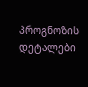პროგნოზის დეტალები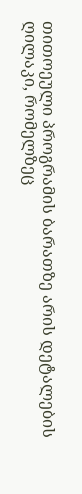თითოეული პროგრამის ბარათზე არის დეტალების ღილაკი, რომელზეც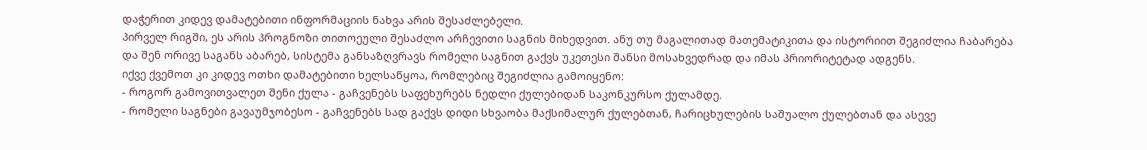დაჭერით კიდევ დამატებითი ინფორმაციის ნახვა არის შესაძლებელი.
პირველ რიგში, ეს არის პროგნოზი თითოეული შესაძლო არჩევითი საგნის მიხედვით. ანუ თუ მაგალითად მათემატიკითა და ისტორიით შეგიძლია ჩაბარება და შენ ორივე საგანს აბარებ, სისტემა განსაზღვრავს რომელი საგნით გაქვს უკეთესი შანსი მოსახვედრად და იმას პრიორიტეტად ადგენს.
იქვე ქვემოთ კი კიდევ ოთხი დამატებითი ხელსაწყოა, რომლებიც შეგიძლია გამოიყენო:
- როგორ გამოვითვალეთ შენი ქულა - გაჩვენებს საფეხურებს ნედლი ქულებიდან საკონკურსო ქულამდე.
- რომელი საგნები გავაუმჯობესო - გაჩვენებს სად გაქვს დიდი სხვაობა მაქსიმალურ ქულებთან, ჩარიცხულების საშუალო ქულებთან და ასევე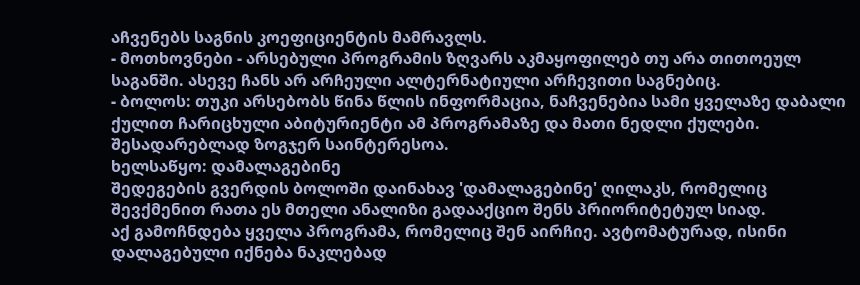აჩვენებს საგნის კოეფიციენტის მამრავლს.
- მოთხოვნები - არსებული პროგრამის ზღვარს აკმაყოფილებ თუ არა თითოეულ საგანში. ასევე ჩანს არ არჩეული ალტერნატიული არჩევითი საგნებიც.
- ბოლოს: თუკი არსებობს წინა წლის ინფორმაცია, ნაჩვენებია სამი ყველაზე დაბალი ქულით ჩარიცხული აბიტურიენტი ამ პროგრამაზე და მათი ნედლი ქულები. შესადარებლად ზოგჯერ საინტერესოა.
ხელსაწყო: დამალაგებინე
შედეგების გვერდის ბოლოში დაინახავ 'დამალაგებინე' ღილაკს, რომელიც შევქმენით რათა ეს მთელი ანალიზი გადააქციო შენს პრიორიტეტულ სიად.
აქ გამოჩნდება ყველა პროგრამა, რომელიც შენ აირჩიე. ავტომატურად, ისინი დალაგებული იქნება ნაკლებად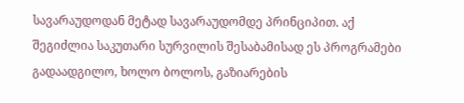სავარაუდოდან მეტად სავარაუდომდე პრინციპით. აქ შეგიძლია საკუთარი სურვილის შესაბამისად ეს პროგრამები გადაადგილო, ხოლო ბოლოს, გაზიარების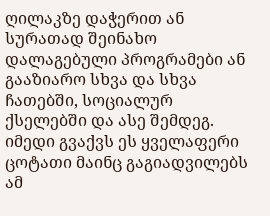ღილაკზე დაჭერით ან სურათად შეინახო დალაგებული პროგრამები ან გააზიარო სხვა და სხვა ჩათებში, სოციალურ ქსელებში და ასე შემდეგ.
იმედი გვაქვს ეს ყველაფერი ცოტათი მაინც გაგიადვილებს ამ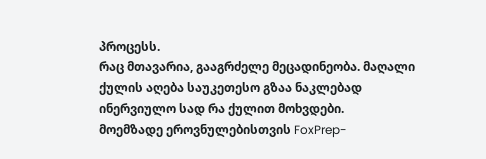პროცესს.
რაც მთავარია, გააგრძელე მეცადინეობა. მაღალი ქულის აღება საუკეთესო გზაა ნაკლებად ინერვიულო სად რა ქულით მოხვდები.
მოემზადე ეროვნულებისთვის FoxPrep-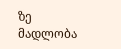ზე
მადლობა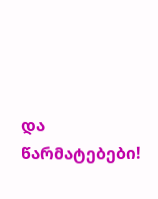და წარმატებები!